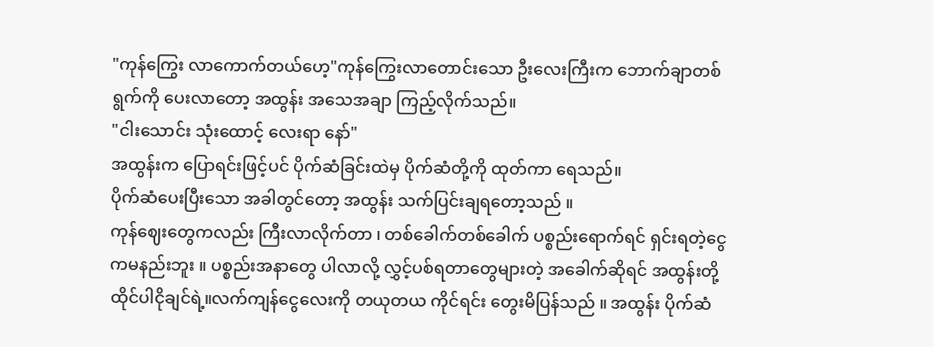"ကုန်ကြွေး လာကောက်တယ်ဟေ့"ကုန်ကြွေးလာတောင်းသော ဦးလေးကြီးက ဘောက်ချာတစ်ရွက်ကို ပေးလာတော့ အထွန်း အသေအချာ ကြည့်လိုက်သည်။
"ငါးသောင်း သုံးထောင့် လေးရာ နော်"
အထွန်းက ပြောရင်းဖြင့်ပင် ပိုက်ဆံခြင်းထဲမှ ပိုက်ဆံတို့ကို ထုတ်ကာ ရေသည်။
ပိုက်ဆံပေးပြီးသော အခါတွင်တော့ အထွန်း သက်ပြင်းချရတော့သည် ။
ကုန်ဈေးတွေကလည်း ကြီးလာလိုက်တာ ၊ တစ်ခေါက်တစ်ခေါက် ပစ္စည်းရောက်ရင် ရှင်းရတဲ့ငွေကမနည်းဘူး ။ ပစ္စည်းအနာတွေ ပါလာလို့ လွှင့်ပစ်ရတာတွေများတဲ့ အခေါက်ဆိုရင် အထွန်းတို့ ထိုင်ပါငိုချင်ရဲ့။လက်ကျန်ငွေလေးကို တယုတယ ကိုင်ရင်း တွေးမိပြန်သည် ။ အထွန်း ပိုက်ဆံ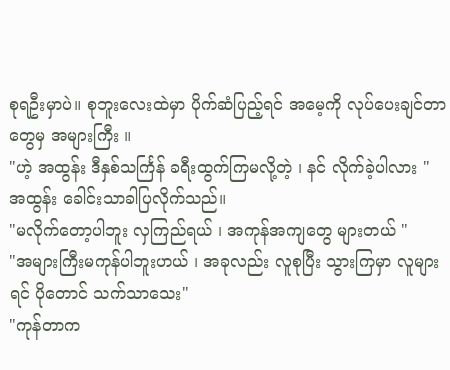စုရဦးမှာပဲ။ စုဘူးလေးထဲမှာ ပိုက်ဆံပြည့်ရင် အမေ့ကို လုပ်ပေးချင်တာတွေမှ အများကြီး ။
"ဟဲ့ အထွန်း ဒီနှစ်သင်္ကြန် ခရီးထွက်ကြမလို့တဲ့ ၊ နင် လိုက်ခဲ့ပါလား "
အထွန်း ခေါင်းသာခါပြလိုက်သည်။
"မလိုက်တော့ပါဘူး လှကြည်ရယ် ၊ အကုန်အကျတွေ များတယ် "
"အများကြီးမကုန်ပါဘူးဟယ် ၊ အခုလည်း လူစုပြီး သွားကြမှာ လူများရင် ပိုတောင် သက်သာသေး"
"ကုန်တာက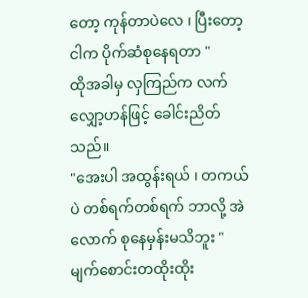တော့ ကုန်တာပဲလေ ၊ ပြီးတော့ ငါက ပိုက်ဆံစုနေရတာ "
ထိုအခါမှ လှကြည်က လက်လျှော့ဟန်ဖြင့် ခေါင်းညိတ်သည်။
"အေးပါ အထွန်းရယ် ၊ တကယ်ပဲ တစ်ရက်တစ်ရက် ဘာလို့ အဲလောက် စုနေမှန်းမသိဘူး "
မျက်စောင်းတထိုးထိုး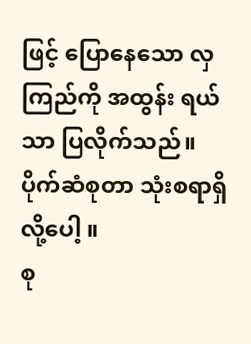ဖြင့် ပြောနေသော လှကြည်ကို အထွန်း ရယ်သာ ပြလိုက်သည်။
ပိုက်ဆံစုတာ သုံးစရာရှိလို့ပေါ့ ။
စု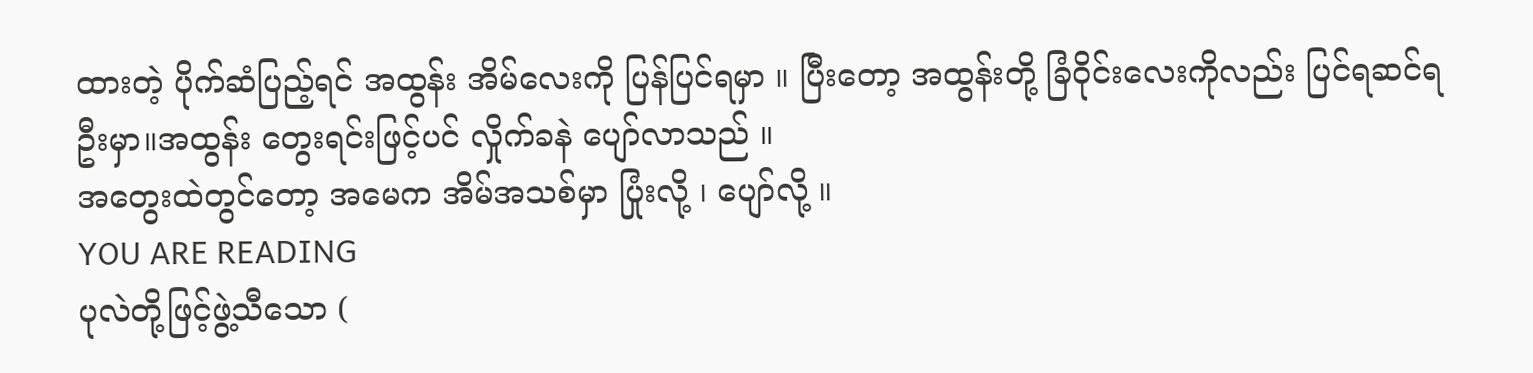ထားတဲ့ ပိုက်ဆံပြည့်ရင် အထွန်း အိမ်လေးကို ပြန်ပြင်ရမှာ ။ ပြီးတော့ အထွန်းတို့ ခြံဝိုင်းလေးကိုလည်း ပြင်ရဆင်ရဦးမှာ။အထွန်း တွေးရင်းဖြင့်ပင် လှိုက်ခနဲ ပျော်လာသည် ။
အတွေးထဲတွင်တော့ အမေက အိမ်အသစ်မှာ ပြုံးလို့ ၊ ပျော်လို့ ။
YOU ARE READING
ပုလဲတို့ဖြင့်ဖွဲ့သီသော (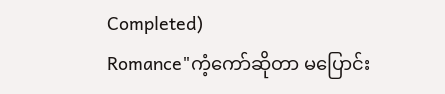Completed)
Romance"ကံ့ကော်ဆိုတာ မပြောင်း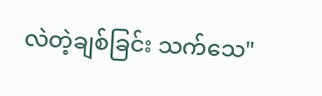လဲတဲ့ချစ်ခြင်း သက်သေ"